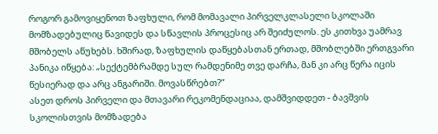როგორ გამოვიყენოთ ზაფხული, რომ მომავალი პირველკლასელი სკოლაში მომზადებულიც წავიდეს და სწავლის პროცესიც არ შეიძულოს. ეს კითხვა უამრავ მშობელს აწუხებს. ხშირად, ზაფხულის დაწყებასთან ერთად, მშობლებში ერთგვარი პანიკა იწყება: „სექტემბრამდე სულ რამდენიმე თვე დარჩა, მან კი არც წერა იცის წესიერად და არც ანგარიში. მოვასწრებთ?“
ასეთ დროს პირველი და მთავარი რეკომენდაციაა, დამშვიდდეთ - ბავშვის სკოლისთვის მომზადება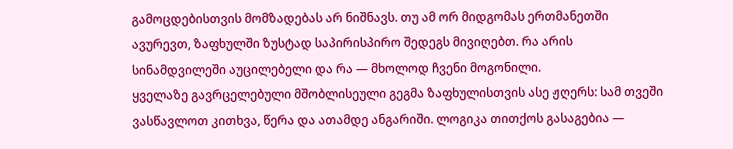გამოცდებისთვის მომზადებას არ ნიშნავს. თუ ამ ორ მიდგომას ერთმანეთში ავურევთ, ზაფხულში ზუსტად საპირისპირო შედეგს მივიღებთ. რა არის სინამდვილეში აუცილებელი და რა — მხოლოდ ჩვენი მოგონილი.
ყველაზე გავრცელებული მშობლისეული გეგმა ზაფხულისთვის ასე ჟღერს: სამ თვეში ვასწავლოთ კითხვა, წერა და ათამდე ანგარიში. ლოგიკა თითქოს გასაგებია —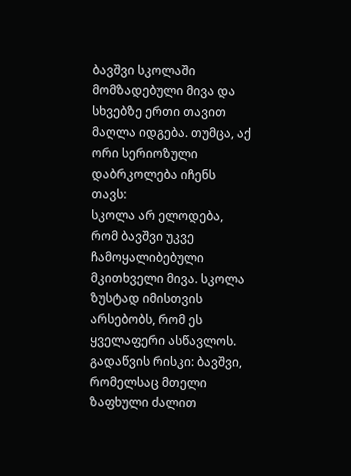ბავშვი სკოლაში მომზადებული მივა და სხვებზე ერთი თავით მაღლა იდგება. თუმცა, აქ ორი სერიოზული დაბრკოლება იჩენს თავს:
სკოლა არ ელოდება, რომ ბავშვი უკვე ჩამოყალიბებული მკითხველი მივა. სკოლა ზუსტად იმისთვის არსებობს, რომ ეს ყველაფერი ასწავლოს.
გადაწვის რისკი: ბავშვი, რომელსაც მთელი ზაფხული ძალით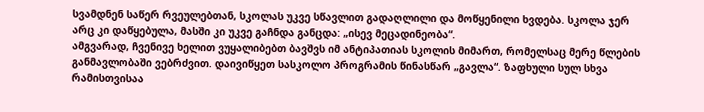სვამდნენ საწერ რვეულებთან, სკოლას უკვე სწავლით გადაღლილი და მოწყენილი ხვდება. სკოლა ჯერ არც კი დაწყებულა, მასში კი უკვე გაჩნდა განცდა: „ისევ მეცადინეობა“.
ამგვარად, ჩვენივე ხელით ვუყალიბებთ ბავშვს იმ ანტიპათიას სკოლის მიმართ, რომელსაც მერე წლების განმავლობაში ვებრძვით. დაივიწყეთ სასკოლო პროგრამის წინასწარ „გავლა“. ზაფხული სულ სხვა რამისთვისაა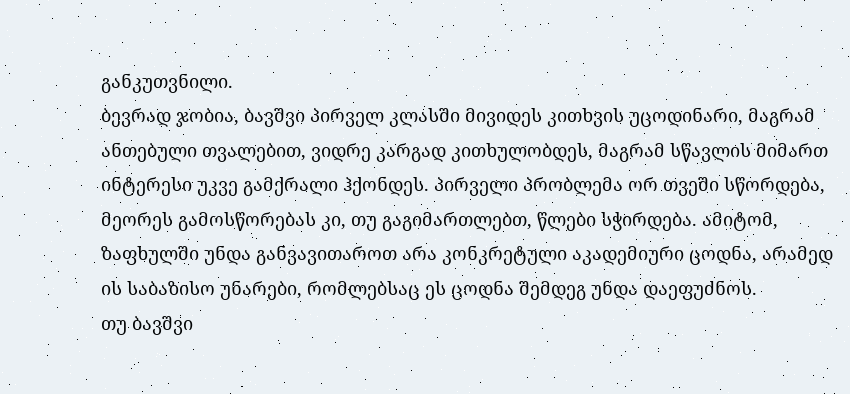განკუთვნილი.
ბევრად ჯობია, ბავშვი პირველ კლასში მივიდეს კითხვის უცოდინარი, მაგრამ ანთებული თვალებით, ვიდრე კარგად კითხულობდეს, მაგრამ სწავლის მიმართ ინტერესი უკვე გამქრალი ჰქონდეს. პირველი პრობლემა ორ თვეში სწორდება, მეორეს გამოსწორებას კი, თუ გაგიმართლებთ, წლები სჭირდება. ამიტომ, ზაფხულში უნდა განვავითაროთ არა კონკრეტული აკადემიური ცოდნა, არამედ ის საბაზისო უნარები, რომლებსაც ეს ცოდნა შემდეგ უნდა დაეფუძნოს.
თუ ბავშვი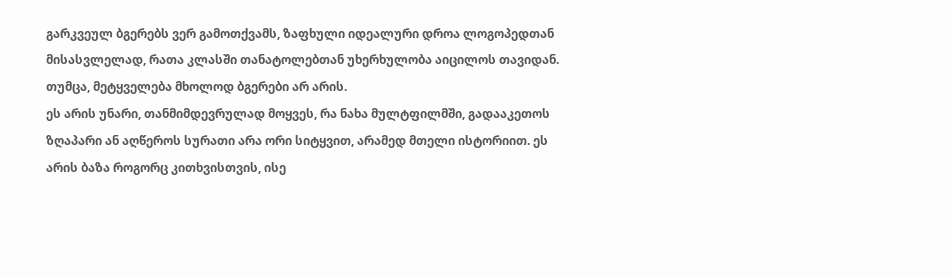გარკვეულ ბგერებს ვერ გამოთქვამს, ზაფხული იდეალური დროა ლოგოპედთან მისასვლელად, რათა კლასში თანატოლებთან უხერხულობა აიცილოს თავიდან. თუმცა, მეტყველება მხოლოდ ბგერები არ არის.
ეს არის უნარი, თანმიმდევრულად მოყვეს, რა ნახა მულტფილმში, გადააკეთოს ზღაპარი ან აღწეროს სურათი არა ორი სიტყვით, არამედ მთელი ისტორიით. ეს არის ბაზა როგორც კითხვისთვის, ისე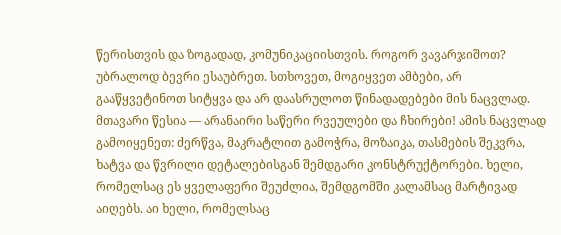წერისთვის და ზოგადად, კომუნიკაციისთვის. როგორ ვავარჯიშოთ? უბრალოდ ბევრი ესაუბრეთ. სთხოვეთ, მოგიყვეთ ამბები, არ გააწყვეტინოთ სიტყვა და არ დაასრულოთ წინადადებები მის ნაცვლად.
მთავარი წესია — არანაირი საწერი რვეულები და ჩხირები! ამის ნაცვლად გამოიყენეთ: ძერწვა, მაკრატლით გამოჭრა, მოზაიკა, თასმების შეკვრა, ხატვა და წვრილი დეტალებისგან შემდგარი კონსტრუქტორები. ხელი, რომელსაც ეს ყველაფერი შეუძლია, შემდგომში კალამსაც მარტივად აიღებს. აი ხელი, რომელსაც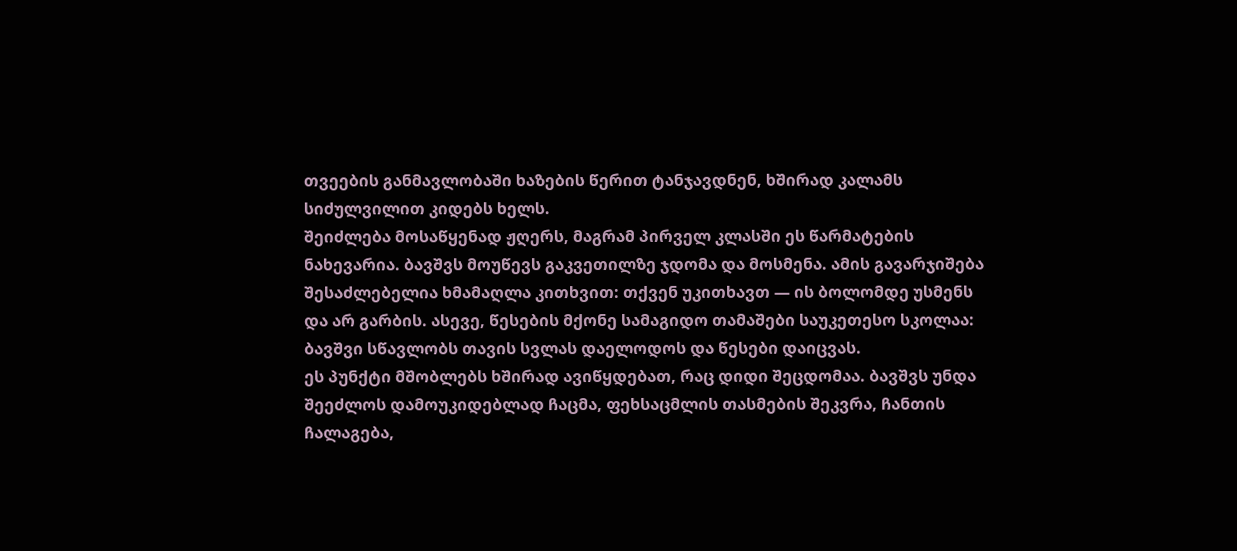თვეების განმავლობაში ხაზების წერით ტანჯავდნენ, ხშირად კალამს სიძულვილით კიდებს ხელს.
შეიძლება მოსაწყენად ჟღერს, მაგრამ პირველ კლასში ეს წარმატების ნახევარია. ბავშვს მოუწევს გაკვეთილზე ჯდომა და მოსმენა. ამის გავარჯიშება შესაძლებელია ხმამაღლა კითხვით: თქვენ უკითხავთ — ის ბოლომდე უსმენს და არ გარბის. ასევე, წესების მქონე სამაგიდო თამაშები საუკეთესო სკოლაა: ბავშვი სწავლობს თავის სვლას დაელოდოს და წესები დაიცვას.
ეს პუნქტი მშობლებს ხშირად ავიწყდებათ, რაც დიდი შეცდომაა. ბავშვს უნდა შეეძლოს დამოუკიდებლად ჩაცმა, ფეხსაცმლის თასმების შეკვრა, ჩანთის ჩალაგება,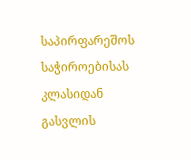საპირფარეშოს საჭიროებისას კლასიდან გასვლის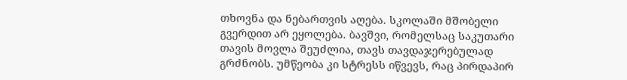თხოვნა და ნებართვის აღება. სკოლაში მშობელი გვერდით არ ეყოლება. ბავშვი, რომელსაც საკუთარი თავის მოვლა შეუძლია, თავს თავდაჯერებულად გრძნობს. უმწეობა კი სტრესს იწვევს, რაც პირდაპირ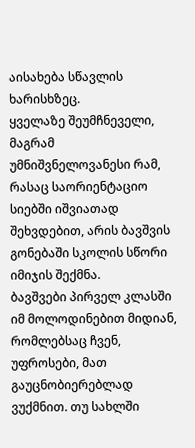აისახება სწავლის ხარისხზეც.
ყველაზე შეუმჩნეველი, მაგრამ უმნიშვნელოვანესი რამ, რასაც საორიენტაციო სიებში იშვიათად შეხვდებით, არის ბავშვის გონებაში სკოლის სწორი იმიჯის შექმნა.
ბავშვები პირველ კლასში იმ მოლოდინებით მიდიან, რომლებსაც ჩვენ, უფროსები, მათ გაუცნობიერებლად ვუქმნით. თუ სახლში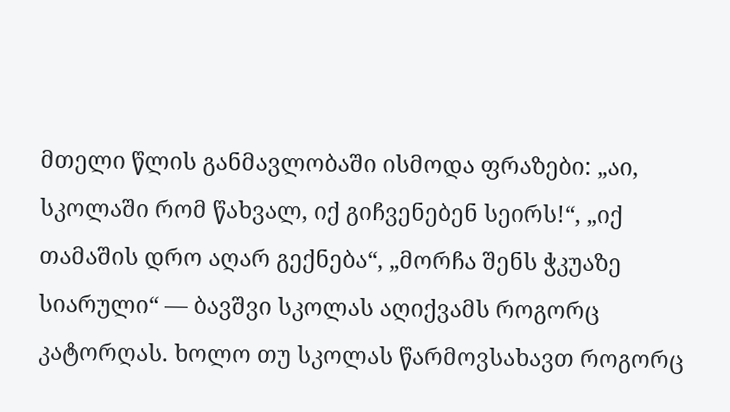მთელი წლის განმავლობაში ისმოდა ფრაზები: „აი, სკოლაში რომ წახვალ, იქ გიჩვენებენ სეირს!“, „იქ თამაშის დრო აღარ გექნება“, „მორჩა შენს ჭკუაზე სიარული“ — ბავშვი სკოლას აღიქვამს როგორც კატორღას. ხოლო თუ სკოლას წარმოვსახავთ როგორც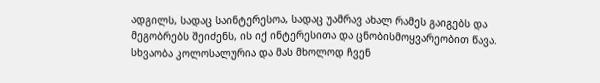ადგილს, სადაც საინტერესოა, სადაც უამრავ ახალ რამეს გაიგებს და მეგობრებს შეიძენს, ის იქ ინტერესითა და ცნობისმოყვარეობით წავა. სხვაობა კოლოსალურია და მას მხოლოდ ჩვენ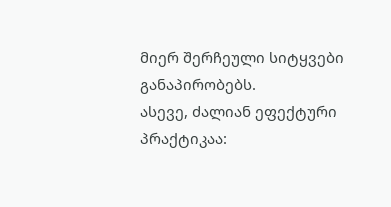მიერ შერჩეული სიტყვები განაპირობებს.
ასევე, ძალიან ეფექტური პრაქტიკაა: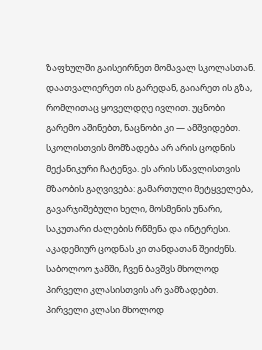ზაფხულში გაისეირნეთ მომავალ სკოლასთან. დაათვალიერეთ ის გარედან, გაიარეთ ის გზა, რომლითაც ყოველდღე ივლით. უცნობი გარემო აშინებთ, ნაცნობი კი — ამშვიდებთ.
სკოლისთვის მომზადება არ არის ცოდნის მექანიკური ჩატენვა. ეს არის სწავლისთვის მზაობის გაღვივება: გამართული მეტყველება, გავარჯიშებული ხელი, მოსმენის უნარი, საკუთარი ძალების რწმენა და ინტერესი. აკადემიურ ცოდნას კი თანდათან შეიძენს.
საბოლოო ჯამში, ჩვენ ბავშვს მხოლოდ პირველი კლასისთვის არ ვამზადებთ. პირველი კლასი მხოლოდ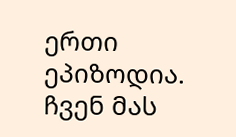ერთი ეპიზოდია. ჩვენ მას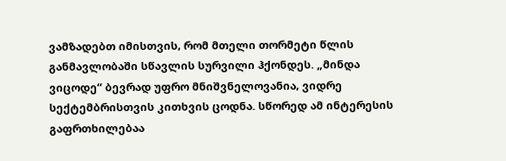ვამზადებთ იმისთვის, რომ მთელი თორმეტი წლის განმავლობაში სწავლის სურვილი ჰქონდეს. „მინდა ვიცოდე“ ბევრად უფრო მნიშვნელოვანია, ვიდრე სექტემბრისთვის კითხვის ცოდნა. სწორედ ამ ინტერესის გაფრთხილებაა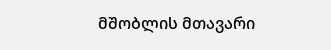მშობლის მთავარი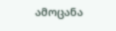ამოცანა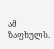ამ ზაფხულს.